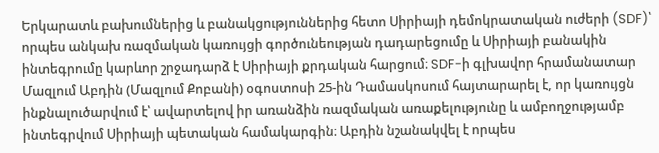Երկարատև բախումներից և բանակցություններից հետո Սիրիայի դեմոկրատական ուժերի (SDF)՝ որպես անկախ ռազմական կառույցի գործունեության դադարեցումը և Սիրիայի բանակին ինտեգրումը կարևոր շրջադարձ է Սիրիայի քրդական հարցում։ SDF-ի գլխավոր հրամանատար Մազլում Աբդին (Մազլում Քոբանի) օգոստոսի 25-ին Դամասկոսում հայտարարել է, որ կառույցն ինքնալուծարվում է՝ ավարտելով իր առանձին ռազմական առաքելությունը և ամբողջությամբ ինտեգրվում Սիրիայի պետական համակարգին։ Աբդին նշանակվել է որպես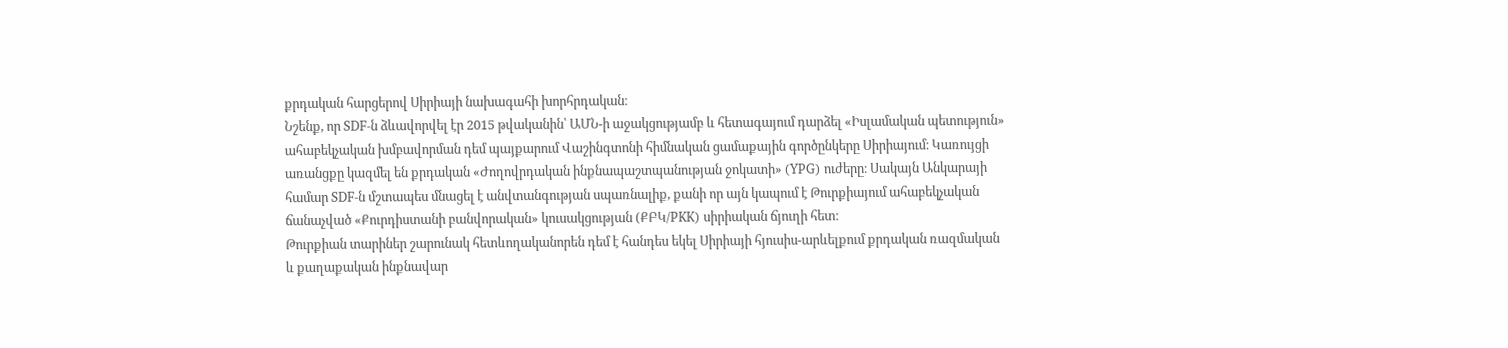քրդական հարցերով Սիրիայի նախագահի խորհրդական։
Նշենք, որ SDF-ն ձևավորվել էր 2015 թվականին՝ ԱՄՆ-ի աջակցությամբ և հետագայում դարձել «Իսլամական պետություն» ահաբեկչական խմբավորման դեմ պայքարում Վաշինգտոնի հիմնական ցամաքային գործընկերը Սիրիայում։ Կառույցի առանցքը կազմել են քրդական «Ժողովրդական ինքնապաշտպանության ջոկատի» (YPG) ուժերը։ Սակայն Անկարայի համար SDF-ն մշտապես մնացել է անվտանգության սպառնալիք, քանի որ այն կապում է Թուրքիայում ահաբեկչական ճանաչված «Քուրդիստանի բանվորական» կուսակցության (ՔԲԿ/PKK) սիրիական ճյուղի հետ։
Թուրքիան տարիներ շարունակ հետևողականորեն դեմ է հանդես եկել Սիրիայի հյուսիս-արևելքում քրդական ռազմական և քաղաքական ինքնավար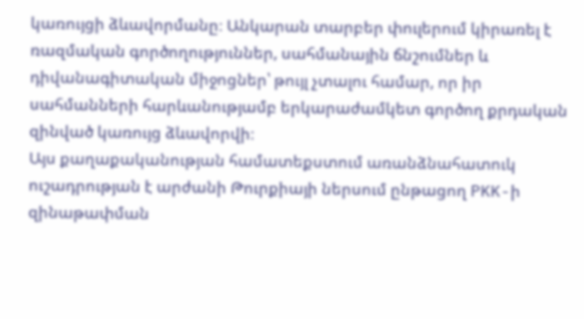կառույցի ձևավորմանը։ Անկարան տարբեր փուլերում կիրառել է ռազմական գործողություններ, սահմանային ճնշումներ և դիվանագիտական միջոցներ՝ թույլ չտալու համար, որ իր սահմանների հարևանությամբ երկարաժամկետ գործող քրդական զինված կառույց ձևավորվի։
Այս քաղաքականության համատեքստում առանձնահատուկ ուշադրության է արժանի Թուրքիայի ներսում ընթացող PKK-ի զինաթափման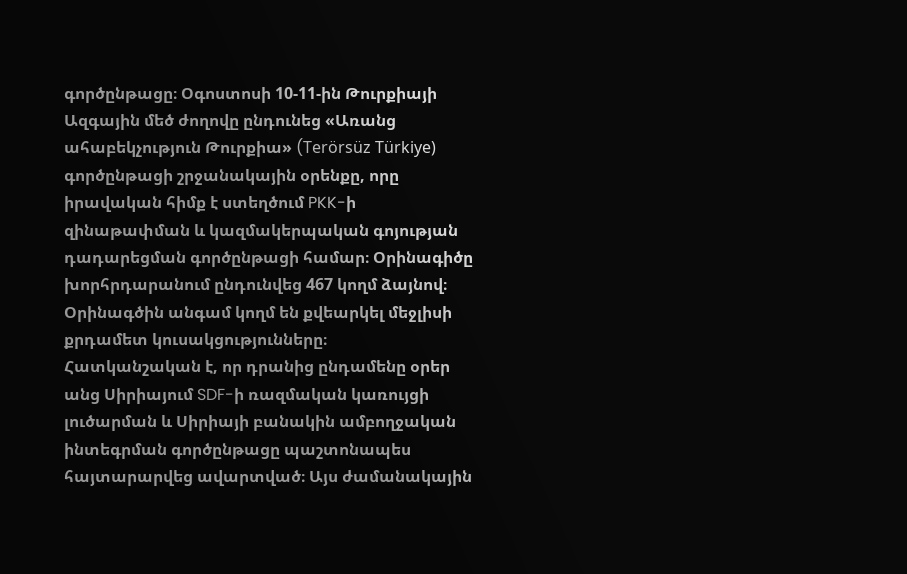գործընթացը։ Օգոստոսի 10-11-ին Թուրքիայի Ազգային մեծ ժողովը ընդունեց «Առանց ահաբեկչություն Թուրքիա» (Terörsüz Türkiye) գործընթացի շրջանակային օրենքը, որը իրավական հիմք է ստեղծում PKK-ի զինաթափման և կազմակերպական գոյության դադարեցման գործընթացի համար։ Օրինագիծը խորհրդարանում ընդունվեց 467 կողմ ձայնով։ Օրինագծին անգամ կողմ են քվեարկել մեջլիսի քրդամետ կուսակցությունները։
Հատկանշական է, որ դրանից ընդամենը օրեր անց Սիրիայում SDF-ի ռազմական կառույցի լուծարման և Սիրիայի բանակին ամբողջական ինտեգրման գործընթացը պաշտոնապես հայտարարվեց ավարտված։ Այս ժամանակային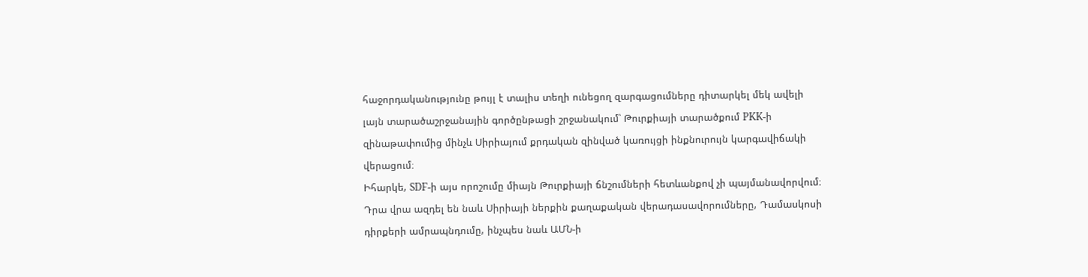հաջորդականությունը թույլ է տալիս տեղի ունեցող զարգացումները դիտարկել մեկ ավելի լայն տարածաշրջանային գործընթացի շրջանակում՝ Թուրքիայի տարածքում PKK-ի զինաթափումից մինչև Սիրիայում քրդական զինված կառույցի ինքնուրույն կարգավիճակի վերացում։
Իհարկե, SDF-ի այս որոշումը միայն Թուրքիայի ճնշումների հետևանքով չի պայմանավորվում։ Դրա վրա ազդել են նաև Սիրիայի ներքին քաղաքական վերադասավորումները, Դամասկոսի դիրքերի ամրապնդումը, ինչպես նաև ԱՄՆ-ի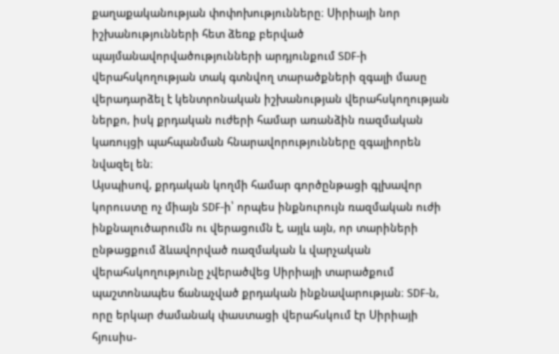քաղաքականության փոփոխությունները։ Սիրիայի նոր իշխանությունների հետ ձեռք բերված պայմանավորվածությունների արդյունքում SDF-ի վերահսկողության տակ գտնվող տարածքների զգալի մասը վերադարձել է կենտրոնական իշխանության վերահսկողության ներքո, իսկ քրդական ուժերի համար առանձին ռազմական կառույցի պահպանման հնարավորությունները զգալիորեն նվազել են։
Այսպիսով, քրդական կողմի համար գործընթացի գլխավոր կորուստը ոչ միայն SDF-ի՝ որպես ինքնուրույն ռազմական ուժի ինքնալուծարումն ու վերացումն է, այլև այն, որ տարիների ընթացքում ձևավորված ռազմական և վարչական վերահսկողությունը չվերածվեց Սիրիայի տարածքում պաշտոնապես ճանաչված քրդական ինքնավարության։ SDF-ն, որը երկար ժամանակ փաստացի վերահսկում էր Սիրիայի հյուսիս-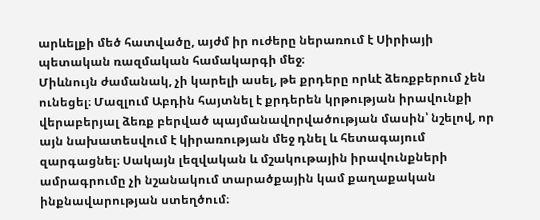արևելքի մեծ հատվածը, այժմ իր ուժերը ներառում է Սիրիայի պետական ռազմական համակարգի մեջ։
Միևնույն ժամանակ, չի կարելի ասել, թե քրդերը որևէ ձեռքբերում չեն ունեցել։ Մազլում Աբդին հայտնել է քրդերեն կրթության իրավունքի վերաբերյալ ձեռք բերված պայմանավորվածության մասին՝ նշելով, որ այն նախատեսվում է կիրառության մեջ դնել և հետագայում զարգացնել։ Սակայն լեզվական և մշակութային իրավունքների ամրագրումը չի նշանակում տարածքային կամ քաղաքական ինքնավարության ստեղծում։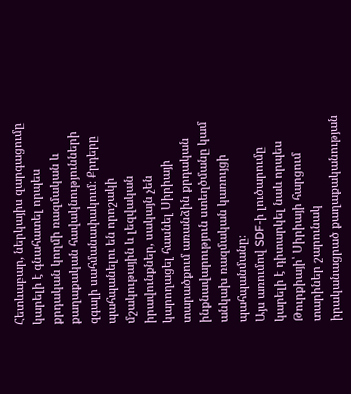Հետևաբար, ներկայիս զարգացումը կարելի է գնահատել որպես քրդական կողմի ռազմական և քաղաքական հավակնությունների զգալի սահմանափակում։ Քրդերը պահպանելու են որոշակի մշակութային և լեզվական իրավունքներ, սակայն չեն կարողացել հասնել Սիրիայի տարածքում առանձին քրդական ինքնավարություն ստեղծմանը կամ անկախ ռազմական կառույցի պահպանմանը։
Այս առումով SDF-ի լուծարումը կարելի է դիտարկել նաև որպես Թուրքիայի՝ Սիրիայի հարցում տարիներ շարունակ իրականացրած քաղաքականության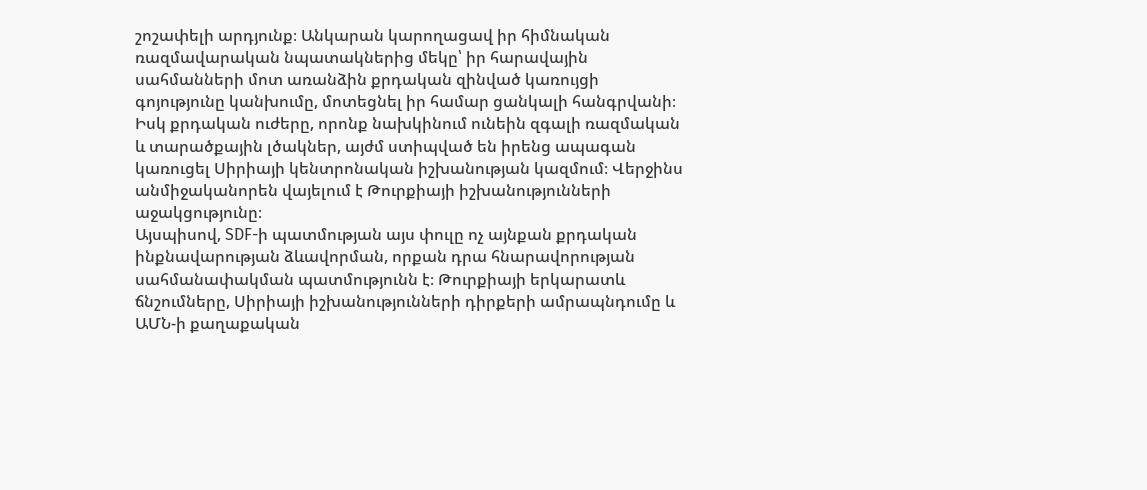շոշափելի արդյունք։ Անկարան կարողացավ իր հիմնական ռազմավարական նպատակներից մեկը՝ իր հարավային սահմանների մոտ առանձին քրդական զինված կառույցի գոյությունը կանխումը, մոտեցնել իր համար ցանկալի հանգրվանի։ Իսկ քրդական ուժերը, որոնք նախկինում ունեին զգալի ռազմական և տարածքային լծակներ, այժմ ստիպված են իրենց ապագան կառուցել Սիրիայի կենտրոնական իշխանության կազմում։ Վերջինս անմիջականորեն վայելում է Թուրքիայի իշխանությունների աջակցությունը։
Այսպիսով, SDF-ի պատմության այս փուլը ոչ այնքան քրդական ինքնավարության ձևավորման, որքան դրա հնարավորության սահմանափակման պատմությունն է։ Թուրքիայի երկարատև ճնշումները, Սիրիայի իշխանությունների դիրքերի ամրապնդումը և ԱՄՆ-ի քաղաքական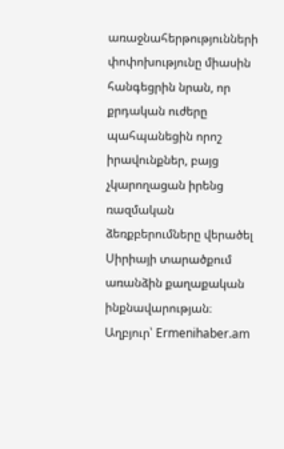առաջնահերթությունների փոփոխությունը միասին հանգեցրին նրան, որ քրդական ուժերը պահպանեցին որոշ իրավունքներ, բայց չկարողացան իրենց ռազմական ձեռքբերումները վերածել Սիրիայի տարածքում առանձին քաղաքական ինքնավարության։
Աղբյուր՝ Ermenihaber.am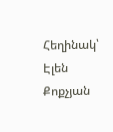Հեղինակ՝ Էլեն Քոքչյան